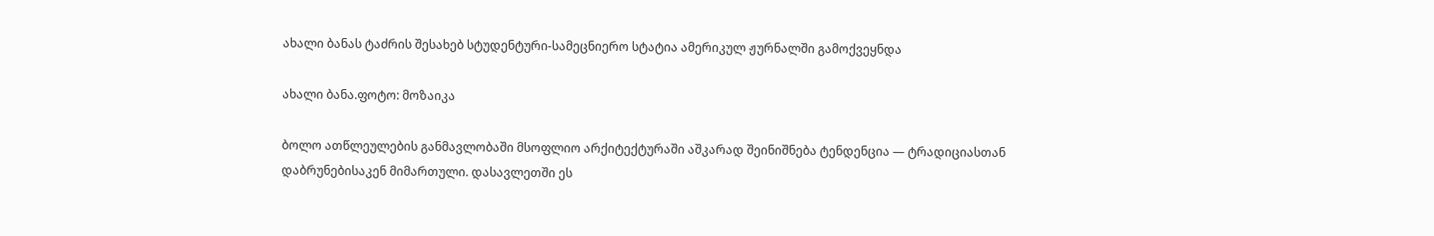ახალი ბანას ტაძრის შესახებ სტუდენტური-სამეცნიერო სტატია ამერიკულ ჟურნალში გამოქვეყნდა

ახალი ბანა.ფოტო: მოზაიკა

ბოლო ათწლეულების განმავლობაში მსოფლიო არქიტექტურაში აშკარად შეინიშნება ტენდენცია — ტრადიციასთან დაბრუნებისაკენ მიმართული. დასავლეთში ეს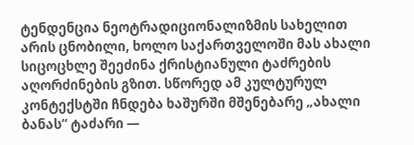ტენდენცია ნეოტრადიციონალიზმის სახელით არის ცნობილი, ხოლო საქართველოში მას ახალი სიცოცხლე შეეძინა ქრისტიანული ტაძრების აღორძინების გზით. სწორედ ამ კულტურულ კონტექსტში ჩნდება ხაშურში მშენებარე „ახალი ბანას“ ტაძარი —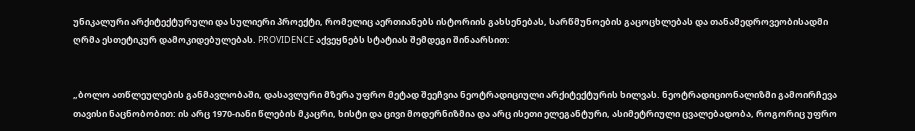უნიკალური არქიტექტურული და სულიერი პროექტი, რომელიც აერთიანებს ისტორიის გახსენებას, სარწმუნოების გაცოცხლებას და თანამედროვეობისადმი ღრმა ესთეტიკურ დამოკიდებულებას. PROVIDENCE აქვეყნებს სტატიას შემდეგი შინაარსით:


„ბოლო ათწლეულების განმავლობაში, დასავლური მზერა უფრო მეტად შეეჩვია ნეოტრადიციული არქიტექტურის ხილვას. ნეოტრადიციონალიზმი გამოირჩევა თავისი ნაცნობობით: ის არც 1970-იანი წლების მკაცრი, ხისტი და ცივი მოდერნიზმია და არც ისეთი ელეგანტური, ასიმეტრიული ცვალებადობა, როგორიც უფრო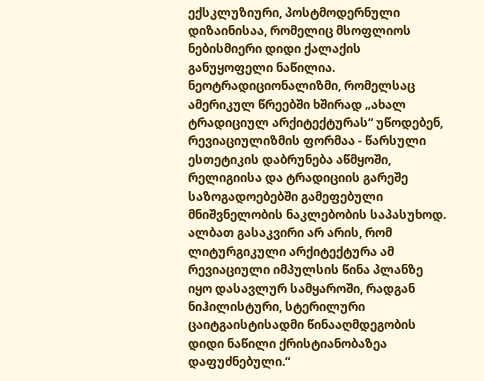ექსკლუზიური, პოსტმოდერნული დიზაინისაა, რომელიც მსოფლიოს ნებისმიერი დიდი ქალაქის განუყოფელი ნაწილია. ნეოტრადიციონალიზმი, რომელსაც ამერიკულ წრეებში ხშირად „ახალ ტრადიციულ არქიტექტურას“ უწოდებენ, რევიაციულიზმის ფორმაა - წარსული ესთეტიკის დაბრუნება აწმყოში, რელიგიისა და ტრადიციის გარეშე საზოგადოებებში გამეფებული მნიშვნელობის ნაკლებობის საპასუხოდ. ალბათ გასაკვირი არ არის, რომ ლიტურგიკული არქიტექტურა ამ რევიაციული იმპულსის წინა პლანზე იყო დასავლურ სამყაროში, რადგან ნიჰილისტური, სტერილური ცაიტგაისტისადმი წინააღმდეგობის დიდი ნაწილი ქრისტიანობაზეა დაფუძნებული.“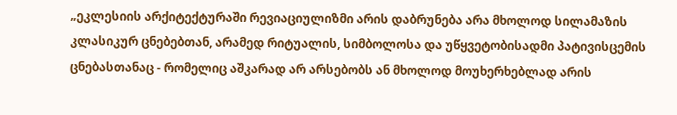„ეკლესიის არქიტექტურაში რევიაციულიზმი არის დაბრუნება არა მხოლოდ სილამაზის კლასიკურ ცნებებთან, არამედ რიტუალის, სიმბოლოსა და უწყვეტობისადმი პატივისცემის ცნებასთანაც - რომელიც აშკარად არ არსებობს ან მხოლოდ მოუხერხებლად არის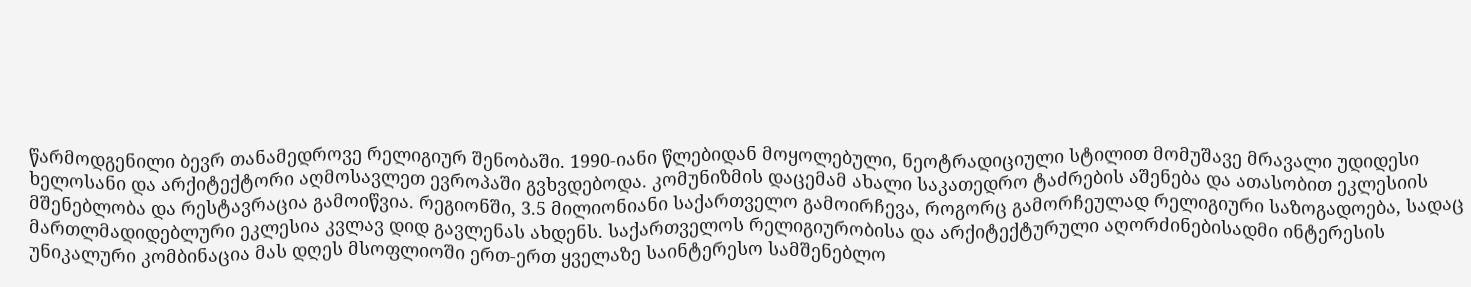წარმოდგენილი ბევრ თანამედროვე რელიგიურ შენობაში. 1990-იანი წლებიდან მოყოლებული, ნეოტრადიციული სტილით მომუშავე მრავალი უდიდესი ხელოსანი და არქიტექტორი აღმოსავლეთ ევროპაში გვხვდებოდა. კომუნიზმის დაცემამ ახალი საკათედრო ტაძრების აშენება და ათასობით ეკლესიის მშენებლობა და რესტავრაცია გამოიწვია. რეგიონში, 3.5 მილიონიანი საქართველო გამოირჩევა, როგორც გამორჩეულად რელიგიური საზოგადოება, სადაც მართლმადიდებლური ეკლესია კვლავ დიდ გავლენას ახდენს. საქართველოს რელიგიურობისა და არქიტექტურული აღორძინებისადმი ინტერესის უნიკალური კომბინაცია მას დღეს მსოფლიოში ერთ-ერთ ყველაზე საინტერესო სამშენებლო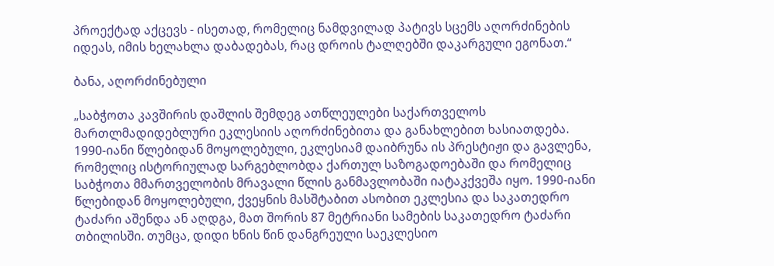პროექტად აქცევს - ისეთად, რომელიც ნამდვილად პატივს სცემს აღორძინების იდეას, იმის ხელახლა დაბადებას, რაც დროის ტალღებში დაკარგული ეგონათ.“

ბანა, აღორძინებული

„საბჭოთა კავშირის დაშლის შემდეგ ათწლეულები საქართველოს მართლმადიდებლური ეკლესიის აღორძინებითა და განახლებით ხასიათდება. 1990-იანი წლებიდან მოყოლებული, ეკლესიამ დაიბრუნა ის პრესტიჟი და გავლენა, რომელიც ისტორიულად სარგებლობდა ქართულ საზოგადოებაში და რომელიც საბჭოთა მმართველობის მრავალი წლის განმავლობაში იატაკქვეშა იყო. 1990-იანი წლებიდან მოყოლებული, ქვეყნის მასშტაბით ასობით ეკლესია და საკათედრო ტაძარი აშენდა ან აღდგა, მათ შორის 87 მეტრიანი სამების საკათედრო ტაძარი თბილისში. თუმცა, დიდი ხნის წინ დანგრეული საეკლესიო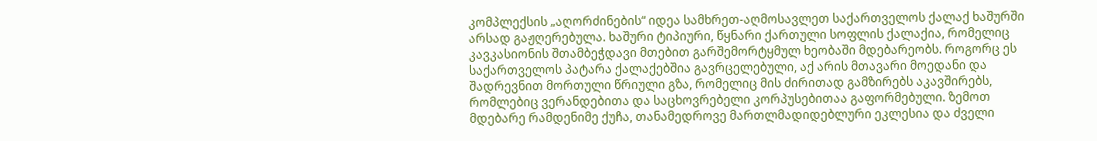კომპლექსის „აღორძინების“ იდეა სამხრეთ-აღმოსავლეთ საქართველოს ქალაქ ხაშურში არსად გაჟღერებულა. ხაშური ტიპიური, წყნარი ქართული სოფლის ქალაქია, რომელიც კავკასიონის შთამბეჭდავი მთებით გარშემორტყმულ ხეობაში მდებარეობს. როგორც ეს საქართველოს პატარა ქალაქებშია გავრცელებული, აქ არის მთავარი მოედანი და შადრევნით მორთული წრიული გზა, რომელიც მის ძირითად გამზირებს აკავშირებს, რომლებიც ვერანდებითა და საცხოვრებელი კორპუსებითაა გაფორმებული. ზემოთ მდებარე რამდენიმე ქუჩა, თანამედროვე მართლმადიდებლური ეკლესია და ძველი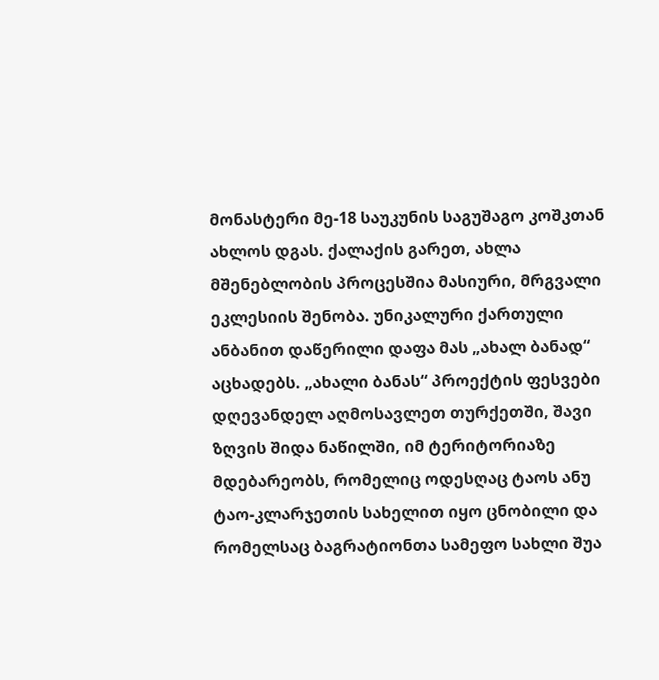მონასტერი მე-18 საუკუნის საგუშაგო კოშკთან ახლოს დგას. ქალაქის გარეთ, ახლა მშენებლობის პროცესშია მასიური, მრგვალი ეკლესიის შენობა. უნიკალური ქართული ანბანით დაწერილი დაფა მას „ახალ ბანად“ აცხადებს. „ახალი ბანას“ პროექტის ფესვები დღევანდელ აღმოსავლეთ თურქეთში, შავი ზღვის შიდა ნაწილში, იმ ტერიტორიაზე მდებარეობს, რომელიც ოდესღაც ტაოს ანუ ტაო-კლარჯეთის სახელით იყო ცნობილი და რომელსაც ბაგრატიონთა სამეფო სახლი შუა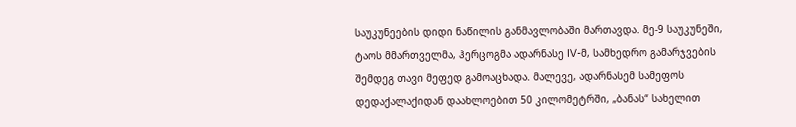საუკუნეების დიდი ნაწილის განმავლობაში მართავდა. მე-9 საუკუნეში, ტაოს მმართველმა, ჰერცოგმა ადარნასე IV-მ, სამხედრო გამარჯვების შემდეგ თავი მეფედ გამოაცხადა. მალევე, ადარნასემ სამეფოს დედაქალაქიდან დაახლოებით 50 კილომეტრში, „ბანას“ სახელით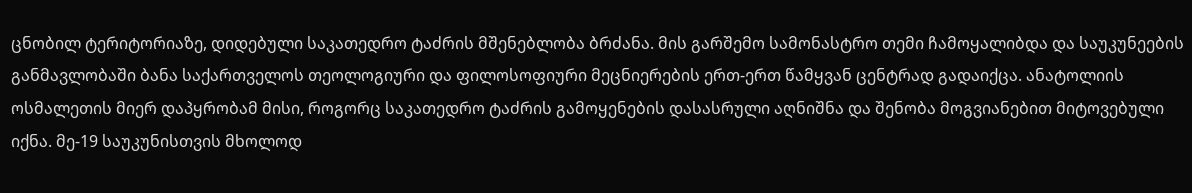ცნობილ ტერიტორიაზე, დიდებული საკათედრო ტაძრის მშენებლობა ბრძანა. მის გარშემო სამონასტრო თემი ჩამოყალიბდა და საუკუნეების განმავლობაში ბანა საქართველოს თეოლოგიური და ფილოსოფიური მეცნიერების ერთ-ერთ წამყვან ცენტრად გადაიქცა. ანატოლიის ოსმალეთის მიერ დაპყრობამ მისი, როგორც საკათედრო ტაძრის გამოყენების დასასრული აღნიშნა და შენობა მოგვიანებით მიტოვებული იქნა. მე-19 საუკუნისთვის მხოლოდ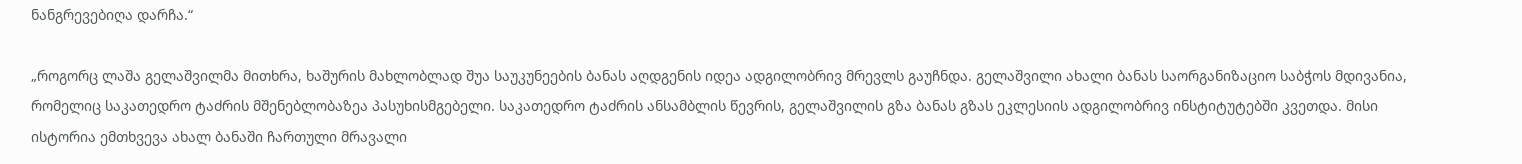ნანგრევებიღა დარჩა.“

„როგორც ლაშა გელაშვილმა მითხრა, ხაშურის მახლობლად შუა საუკუნეების ბანას აღდგენის იდეა ადგილობრივ მრევლს გაუჩნდა. გელაშვილი ახალი ბანას საორგანიზაციო საბჭოს მდივანია, რომელიც საკათედრო ტაძრის მშენებლობაზეა პასუხისმგებელი. საკათედრო ტაძრის ანსამბლის წევრის, გელაშვილის გზა ბანას გზას ეკლესიის ადგილობრივ ინსტიტუტებში კვეთდა. მისი ისტორია ემთხვევა ახალ ბანაში ჩართული მრავალი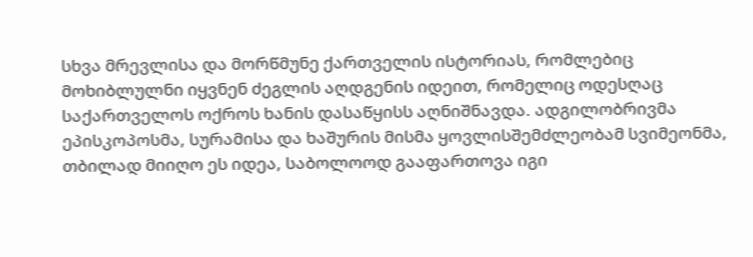სხვა მრევლისა და მორწმუნე ქართველის ისტორიას, რომლებიც მოხიბლულნი იყვნენ ძეგლის აღდგენის იდეით, რომელიც ოდესღაც საქართველოს ოქროს ხანის დასაწყისს აღნიშნავდა. ადგილობრივმა ეპისკოპოსმა, სურამისა და ხაშურის მისმა ყოვლისშემძლეობამ სვიმეონმა, თბილად მიიღო ეს იდეა, საბოლოოდ გააფართოვა იგი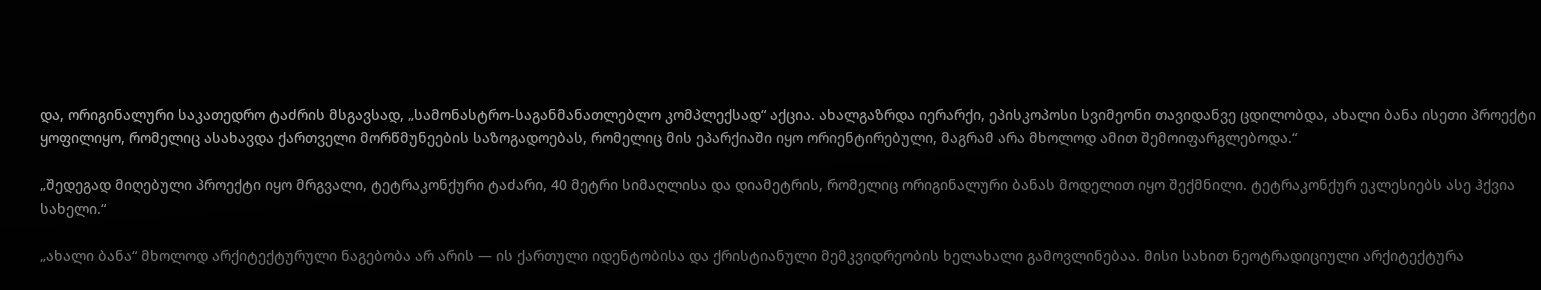და, ორიგინალური საკათედრო ტაძრის მსგავსად, „სამონასტრო-საგანმანათლებლო კომპლექსად“ აქცია. ახალგაზრდა იერარქი, ეპისკოპოსი სვიმეონი თავიდანვე ცდილობდა, ახალი ბანა ისეთი პროექტი ყოფილიყო, რომელიც ასახავდა ქართველი მორწმუნეების საზოგადოებას, რომელიც მის ეპარქიაში იყო ორიენტირებული, მაგრამ არა მხოლოდ ამით შემოიფარგლებოდა.“

„შედეგად მიღებული პროექტი იყო მრგვალი, ტეტრაკონქური ტაძარი, 40 მეტრი სიმაღლისა და დიამეტრის, რომელიც ორიგინალური ბანას მოდელით იყო შექმნილი. ტეტრაკონქურ ეკლესიებს ასე ჰქვია სახელი.“

„ახალი ბანა“ მხოლოდ არქიტექტურული ნაგებობა არ არის — ის ქართული იდენტობისა და ქრისტიანული მემკვიდრეობის ხელახალი გამოვლინებაა. მისი სახით ნეოტრადიციული არქიტექტურა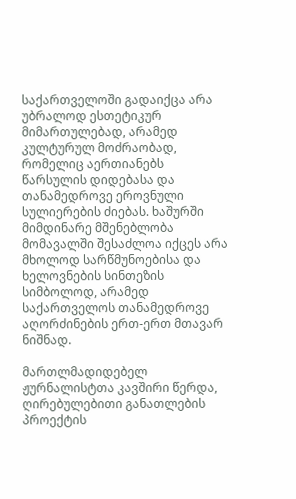საქართველოში გადაიქცა არა უბრალოდ ესთეტიკურ მიმართულებად, არამედ კულტურულ მოძრაობად, რომელიც აერთიანებს წარსულის დიდებასა და თანამედროვე ეროვნული სულიერების ძიებას. ხაშურში მიმდინარე მშენებლობა მომავალში შესაძლოა იქცეს არა მხოლოდ სარწმუნოებისა და ხელოვნების სინთეზის სიმბოლოდ, არამედ საქართველოს თანამედროვე აღორძინების ერთ-ერთ მთავარ ნიშნად.

მართლმადიდებელ ჟურნალისტთა კავშირი წერდა, ღირებულებითი განათლების პროექტის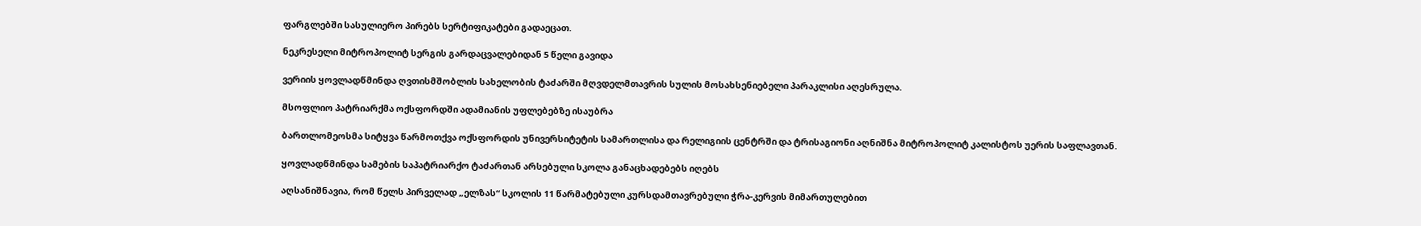ფარგლებში სასულიერო პირებს სერტიფიკატები გადაეცათ.

ნეკრესელი მიტროპოლიტ სერგის გარდაცვალებიდან 5 წელი გავიდა

ვერიის ყოვლადწმინდა ღვთისმშობლის სახელობის ტაძარში მღვდელმთავრის სულის მოსახსენიებელი პარაკლისი აღესრულა.

მსოფლიო პატრიარქმა ოქსფორდში ადამიანის უფლებებზე ისაუბრა

ბართლომეოსმა სიტყვა წარმოთქვა ოქსფორდის უნივერსიტეტის სამართლისა და რელიგიის ცენტრში და ტრისაგიონი აღნიშნა მიტროპოლიტ კალისტოს უერის საფლავთან.

ყოვლადწმინდა სამების საპატრიარქო ტაძართან არსებული სკოლა განაცხადებებს იღებს

აღსანიშნავია, რომ წელს პირველად „ელზას“ სკოლის 11 წარმატებული კურსდამთავრებული ჭრა-კერვის მიმართულებით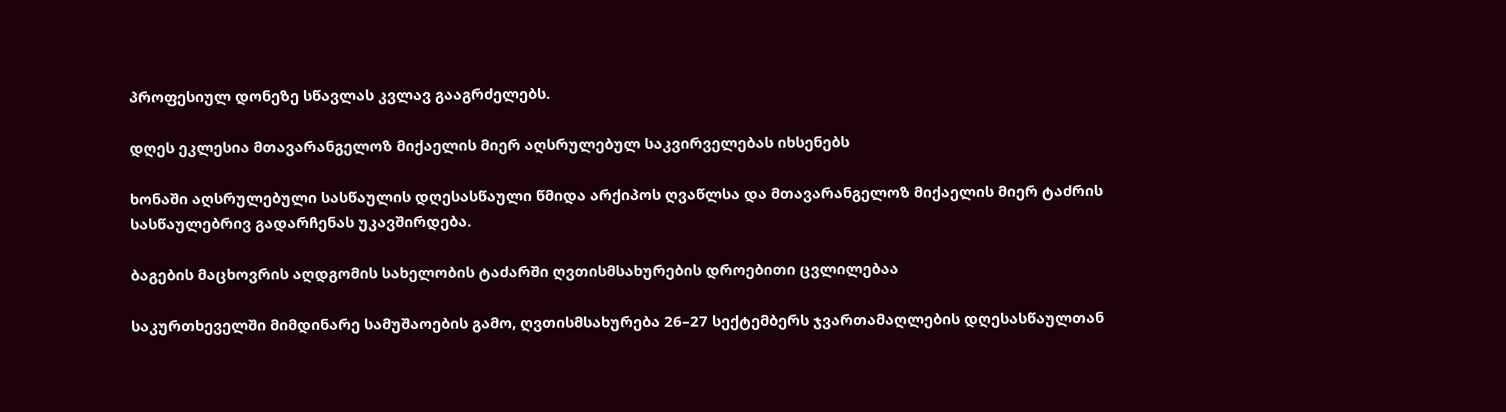პროფესიულ დონეზე სწავლას კვლავ გააგრძელებს.

დღეს ეკლესია მთავარანგელოზ მიქაელის მიერ აღსრულებულ საკვირველებას იხსენებს

ხონაში აღსრულებული სასწაულის დღესასწაული წმიდა არქიპოს ღვაწლსა და მთავარანგელოზ მიქაელის მიერ ტაძრის სასწაულებრივ გადარჩენას უკავშირდება.

ბაგების მაცხოვრის აღდგომის სახელობის ტაძარში ღვთისმსახურების დროებითი ცვლილებაა

საკურთხეველში მიმდინარე სამუშაოების გამო, ღვთისმსახურება 26–27 სექტემბერს ჯვართამაღლების დღესასწაულთან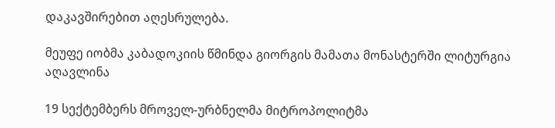დაკავშირებით აღესრულება.

მეუფე იობმა კაბადოკიის წმინდა გიორგის მამათა მონასტერში ლიტურგია აღავლინა

19 სექტემბერს მროველ-ურბნელმა მიტროპოლიტმა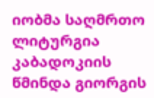იობმა საღმრთო ლიტურგია კაბადოკიის წმინდა გიორგის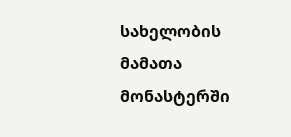სახელობის მამათა მონასტერში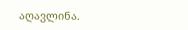აღავლინა.